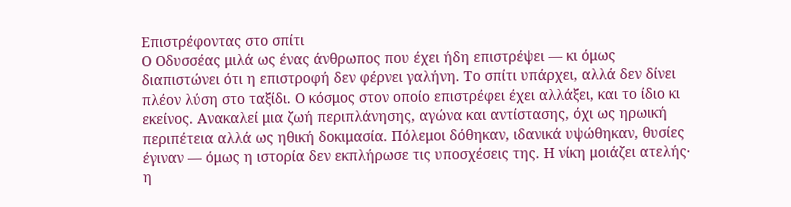Επιστρέφοντας στο σπίτι
Ο Οδυσσέας μιλά ως ένας άνθρωπος που έχει ήδη επιστρέψει — κι όμως διαπιστώνει ότι η επιστροφή δεν φέρνει γαλήνη. Το σπίτι υπάρχει, αλλά δεν δίνει πλέον λύση στο ταξίδι. Ο κόσμος στον οποίο επιστρέφει έχει αλλάξει, και το ίδιο κι εκείνος. Ανακαλεί μια ζωή περιπλάνησης, αγώνα και αντίστασης, όχι ως ηρωική περιπέτεια αλλά ως ηθική δοκιμασία. Πόλεμοι δόθηκαν, ιδανικά υψώθηκαν, θυσίες έγιναν — όμως η ιστορία δεν εκπλήρωσε τις υποσχέσεις της. Η νίκη μοιάζει ατελής· η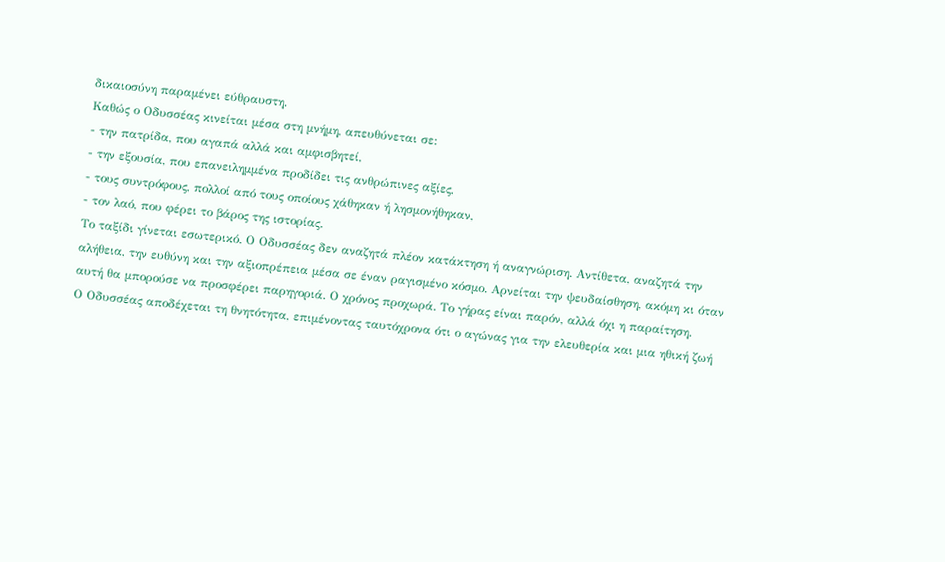δικαιοσύνη παραμένει εύθραυστη.
Καθώς ο Οδυσσέας κινείται μέσα στη μνήμη, απευθύνεται σε:
- την πατρίδα, που αγαπά αλλά και αμφισβητεί,
- την εξουσία, που επανειλημμένα προδίδει τις ανθρώπινες αξίες,
- τους συντρόφους, πολλοί από τους οποίους χάθηκαν ή λησμονήθηκαν,
- τον λαό, που φέρει το βάρος της ιστορίας.
Το ταξίδι γίνεται εσωτερικό. Ο Οδυσσέας δεν αναζητά πλέον κατάκτηση ή αναγνώριση. Αντίθετα, αναζητά την αλήθεια, την ευθύνη και την αξιοπρέπεια μέσα σε έναν ραγισμένο κόσμο. Αρνείται την ψευδαίσθηση, ακόμη κι όταν αυτή θα μπορούσε να προσφέρει παρηγοριά. Ο χρόνος προχωρά. Το γήρας είναι παρόν, αλλά όχι η παραίτηση.
Ο Οδυσσέας αποδέχεται τη θνητότητα, επιμένοντας ταυτόχρονα ότι ο αγώνας για την ελευθερία και μια ηθική ζωή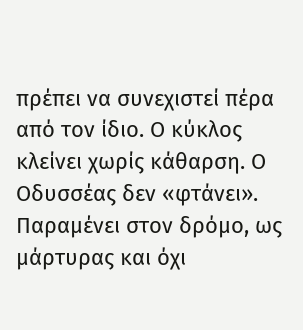πρέπει να συνεχιστεί πέρα από τον ίδιο. Ο κύκλος κλείνει χωρίς κάθαρση. Ο Οδυσσέας δεν «φτάνει». Παραμένει στον δρόμο, ως μάρτυρας και όχι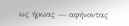ως ήρωας — αφήνοντας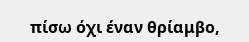πίσω όχι έναν θρίαμβο,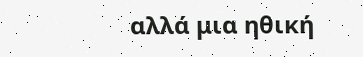αλλά μια ηθική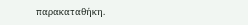παρακαταθήκη.